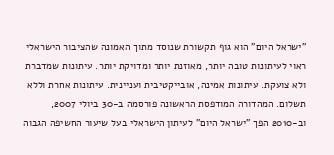"ישראל היום" הוא גוף תקשורת שנוסד מתוך האמונה שהציבור הישראלי ראוי לעיתונות טובה יותר, מאוזנת יותר ומדויקת יותר. עיתונות שמדברת ולא צועקת. עיתונות אמינה, אובייקטיבית ועניינית. עיתונות אחרת וללא תשלום. המהדורה המודפסת הראשונה פורסמה ב-30 ביולי 2007, וב-2010 הפך "ישראל היום" לעיתון הישראלי בעל שיעור החשיפה הגבוה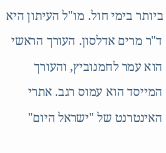ביותר בימי חול. מו"ל העיתון היא ד"ר מרים אדלסון. העורך הראשי הוא עמר לחמנוביץ, והעורך המייסד הוא עמוס רגב. אתרי האינטרנט של "ישראל היום"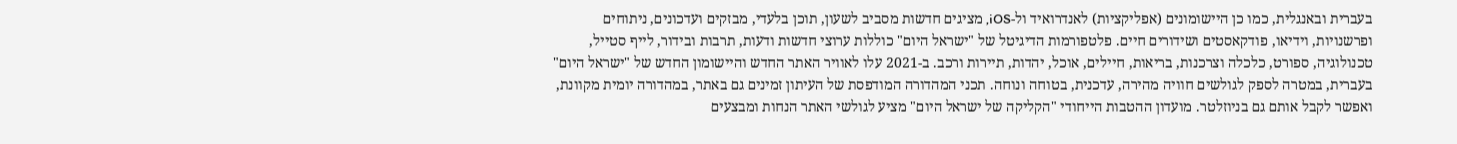בעברית ובאנגלית, כמו כן היישומונים (אפליקציות) לאנדרואיד ול-iOS, מציגים חדשות מסביב לשעון, תוכן בלעדי, מבזקים ועדכונים, ניתוחים ופרשנויות, וידיאו, פודקאסטים ושידורים חיים. פלטפורמות הדיגיטל של "ישראל היום" כוללות ערוצי חדשות ודעות, תרבות ובידור, לייף סטייל, טכנולוגיה, ספורט, כלכלה וצרכנות, בריאות, חיילים, אוכל, יהדות, תיירות ורכב. ב-2021 עלו לאוויר האתר החדש והיישומון החדש של "ישראל היום" בעברית, במטרה לספק לגולשים חוויה מהירה, עדכנית, בטוחה ונוחה. תכני המהדורה המודפסת של העיתון זמינים גם באתר, במהדורה יומית מקוונת, ואפשר לקבל אותם גם בניוזלטר. מועדון ההטבות הייחודי "הקליקה של ישראל היום" מציע לגולשי האתר הנחות ומבצעים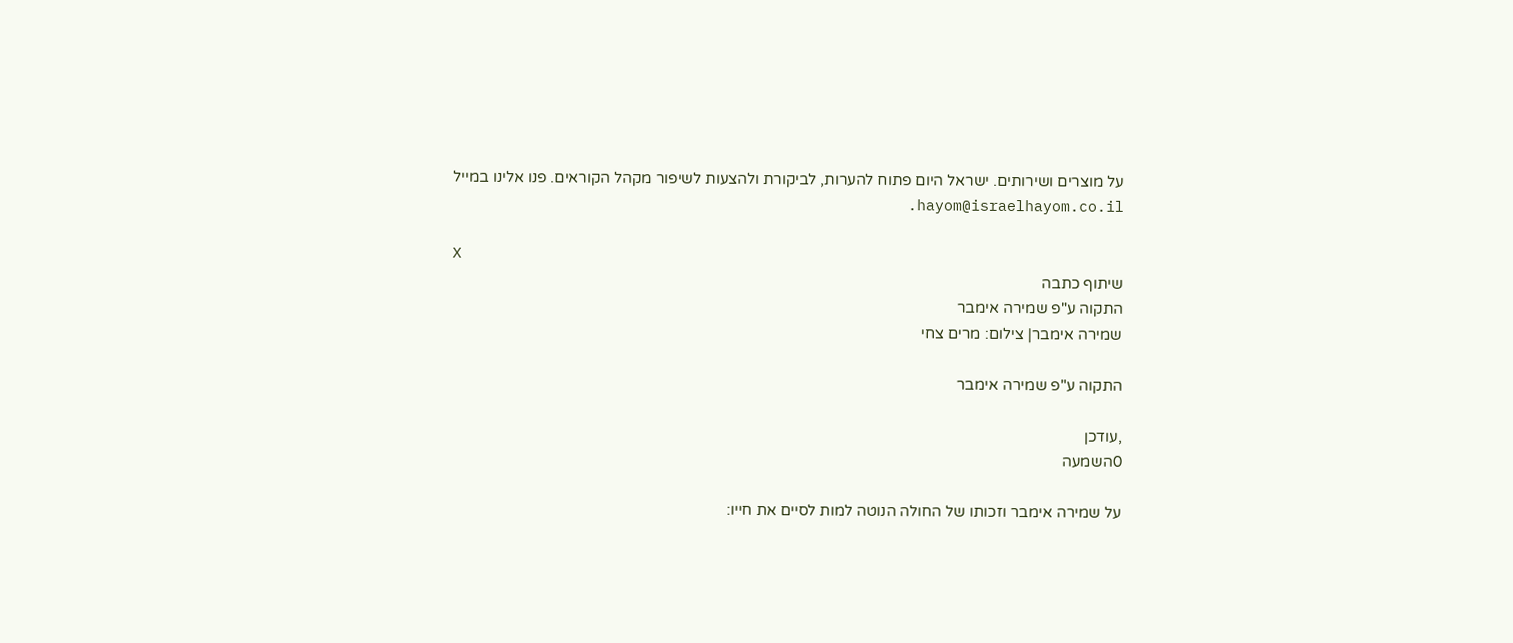על מוצרים ושירותים. ישראל היום פתוח להערות, לביקורת ולהצעות לשיפור מקהל הקוראים. פנו אלינו במייל hayom@israelhayom.co.il.

X
שיתוף כתבה
התקוה ע"פ שמירה אימבר
שמירה אימבר| צילום: מרים צחי

התקוה ע"פ שמירה אימבר

,עודכן
0השמעה

על שמירה אימבר וזכותו של החולה הנוטה למות לסיים את חייו: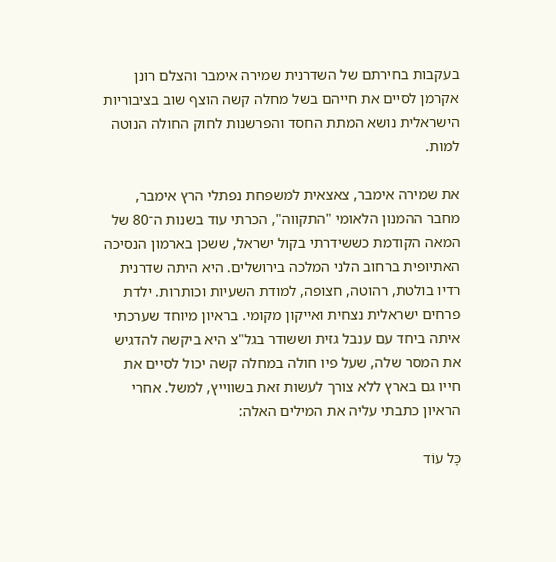בעקבות בחירתם של השדרנית שמירה אימבר והצלם רונן אקרמן לסיים את חייהם בשל מחלה קשה הוצף שוב בציבוריות הישראלית נושא המתת החסד והפרשנות לחוק החולה הנוטה למות.

את שמירה אימבר, צאצאית למשפחת נפתלי הרץ אימבר, מחבר ההמנון הלאומי "התקווה", הכרתי עוד בשנות ה־80 של המאה הקודמת כששידרתי בקול ישראל, ששכן בארמון הנסיכה האתיופית ברחוב הלני המלכה בירושלים. היא היתה שדרנית רדיו בולטת, רהוטה, חצופה, למודת השעיות וכותרות. ילדת פרחים ישראלית נצחית ואייקון מקומי. בראיון מיוחד שערכתי איתה ביחד עם ענבל גזית וששודר בגל"צ היא ביקשה להדגיש את המסר שלה, שעל פיו חולה במחלה קשה יכול לסיים את חייו גם בארץ ללא צורך לעשות זאת בשווייץ, למשל. אחרי הראיון כתבתי עליה את המילים האלה:

כָּל עוֹד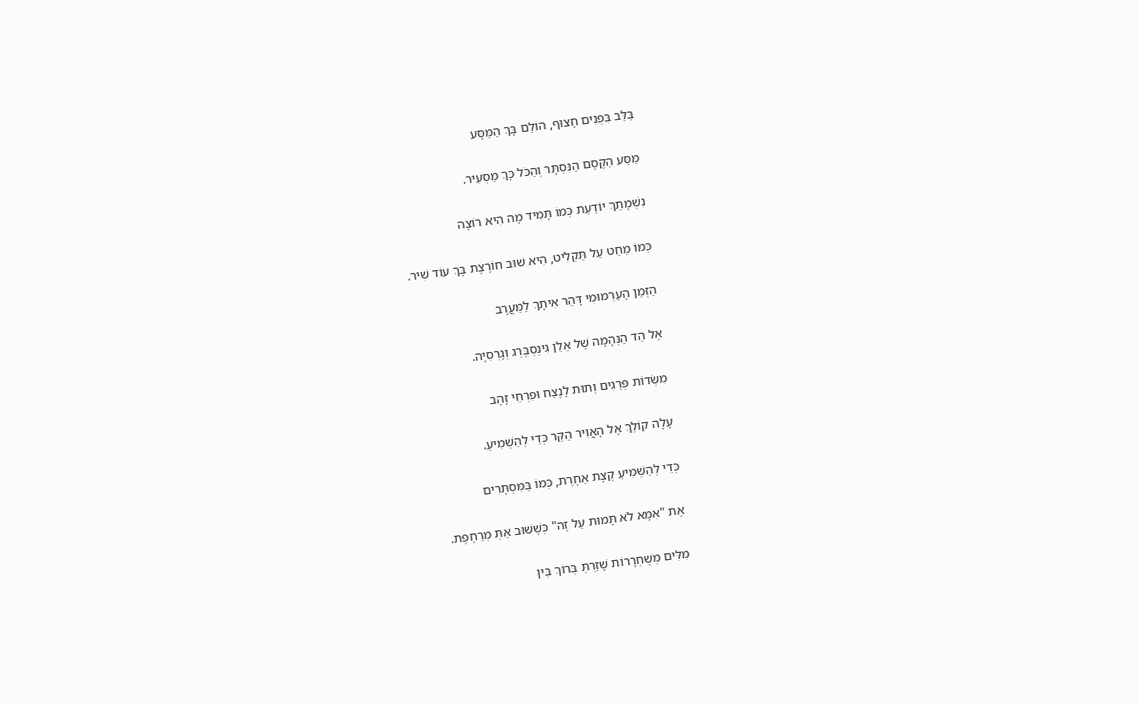בַּלֵּב בִּפְנִים חָצוּף, הוֹלֵם בָּךְ הַמַּסָּע

מַסַּע הַקֶּסֶם הַנִּסְתָּר וְהַכֹּל כָּךְ מַסְעִיר.

נִשְׁמָתֵךְ יוֹדַעַת כְּמוֹ תָּמִיד מָה הִיא רוֹצָה

כְּמוֹ מַחַט עַל תַּקְלִיט, הִיא שׁוּב חוֹרֶצֶת בָּךְ עוֹד שִׁיר.

הַזְּמַן הָעַרְמוּמִי דָּהַר אִיתָךְ לַמַּעֲרָב

אֶל הֵד הַנְּהָמָה שֶׁל אֵלֵן גִינְסְבֶּרְג וְגָרְסִיָה.

מִשְּׂדוֹת פְּרַגִים וְתוּת לָנֶצַח וּפִרְחֵי זָהָב

עָלָה קוֹלֵךְ אֶל הָאֲוִיר הַקַּר כְּדֵי לְהַשְׁמִיעַ.

כְּדֵי לְהַשְׁמִיעַ קְצָת אַחֶרֶת, כְּמוֹ בַּמִּסְתָּרִים

אֶת "אִמָּא לֹא תָּמוּת עַל זֶה" כְּשֶׁשּׁוּב אַתְּ מְרַחֶפֶת.

מִלִּים מְשֻׁחְרָרוֹת שָׁזַרְתְּ בְּרוֹךְ בֵּין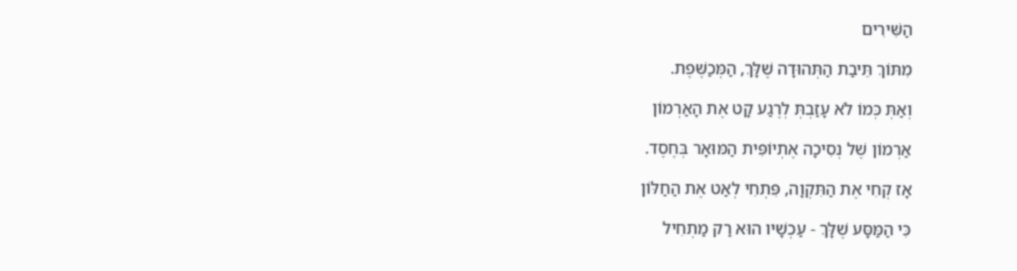הַשִּׁירִים

מִתּוֹךְ תֵּיבַת הַתְּהוּדָה שֶׁלָּךְ, הַמְּכַשֶּׁפֶת.

וְאַתְּ כְּמוֹ לֹא עָזַבְתְּ לְרֶגַע קָט אֶת הָאַרְמוֹן

אַרְמוֹן שֶׁל נְסִיכָה אֶתְיוֹפִּית הַמּוּאָר בְּחֶסֶד.

אָז קְחִי אֶת הַתִּקְוָה, פִּתְחִי לְאַט אֶת הַחַלּוֹן

כִּי הַמַּסָּע שֶׁלָּךְ - עַכְשָׁיו הוּא רַק מַתְחִיל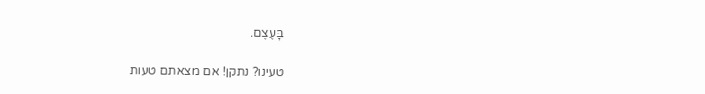בָּעֶצֶם.

טעינו? נתקן! אם מצאתם טעות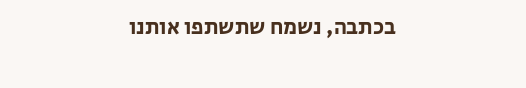בכתבה, נשמח שתשתפו אותנו